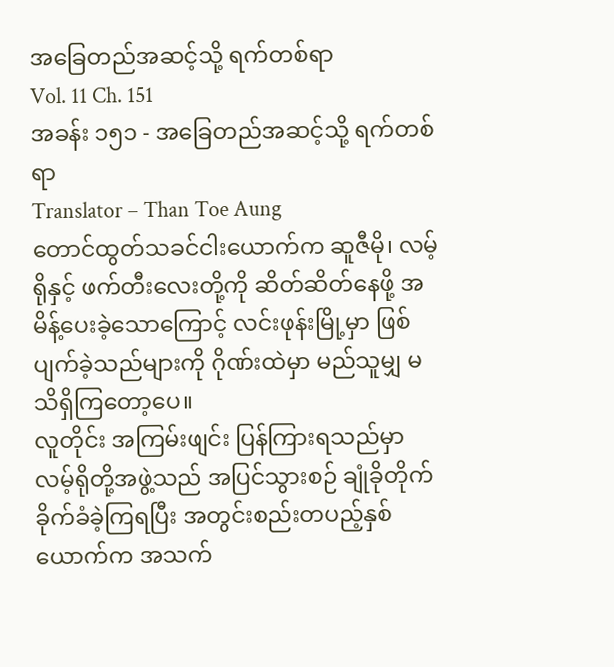အခြေတည်အဆင့်သို့ ရက်တစ်ရာ
Vol. 11 Ch. 151
အခန်း ၁၅၁ - အခြေတည်အဆင့်သို့ ရက်တစ်ရာ
Translator – Than Toe Aung
တောင်ထွတ်သခင်ငါးယောက်က ဆူဇီမို၊ လမ့်ရိုနှင့် ဖက်တီးလေးတို့ကို ဆိတ်ဆိတ်နေဖို့ အမိန့်ပေးခဲ့သောကြောင့် လင်းဖုန်းမြို့မှာ ဖြစ်ပျက်ခဲ့သည်များကို ဂိုဏ်းထဲမှာ မည်သူမျှ မသိရှိကြတော့ပေ။
လူတိုင်း အကြမ်းဖျင်း ပြန်ကြားရသည်မှာ လမ့်ရိုတို့အဖွဲ့သည် အပြင်သွားစဉ် ချုံခိုတိုက်ခိုက်ခံခဲ့ကြရပြီး အတွင်းစည်းတပည့်နှစ်ယောက်က အသက်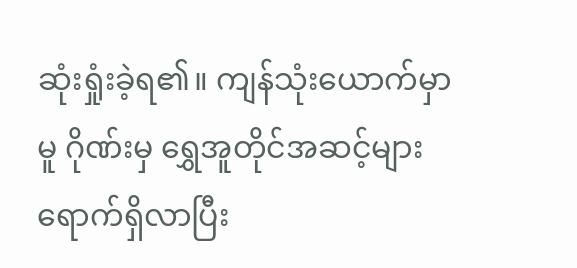ဆုံးရှုံးခဲ့ရ၏။ ကျန်သုံးယောက်မှာမူ ဂိုဏ်းမှ ရွှေအူတိုင်အဆင့်များ ရောက်ရှိလာပြီး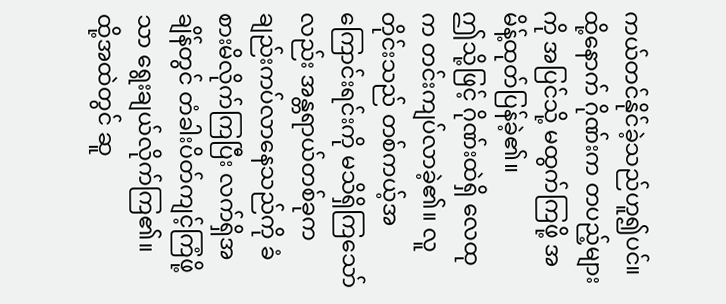ကယ်တင်နိုင်ခဲ့သည်ဟူ၍ပင်။
ထို့နောက် ဂိုဏ်းက တပည့်များကို အပြင်သို့ မထွက်ကြဖို့ အမိန့်ထုတ်ပြန်ခဲ့၏။
ဤသို့ဖြင့် ဂိုဏ်းထဲရှိ လေထုက တင်းကျပ်လာခဲ့၏။ လူတိုင်းသည် တစ်ကယ့်အကြောင်းရင်းကို မသိရှိကြသော်လည်း အန္တရာယ်တစ်ခုက ချည်းကပ်လာနေသည်ကို ခံစားမိလိုက်ကြပြီး လက်ရှိအချိန်တွင် တံခါးပိတ်ကျင့်ကြံဖို့သာ ရွေးချယ်လိုက်ကြ၏။
ထို့အထဲတွင် ဆူ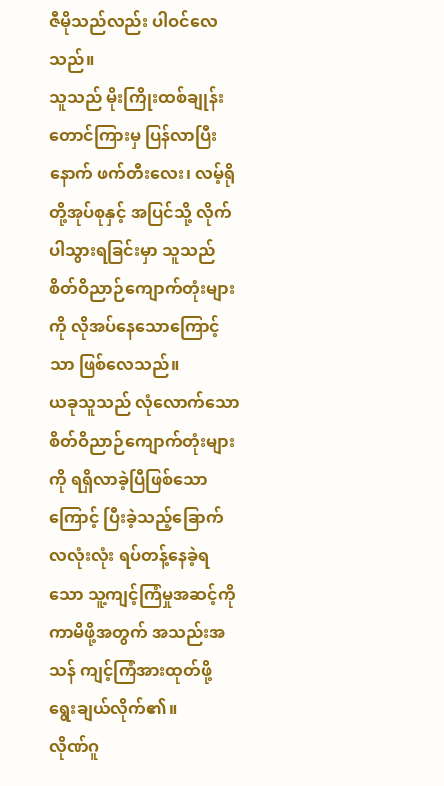ဇီမိုသည်လည်း ပါဝင်လေသည်။
သူသည် မိုးကြိုးထစ်ချုန်းတောင်ကြားမှ ပြန်လာပြီးနောက် ဖက်တီးလေး၊ လမ့်ရိုတို့အုပ်စုနှင့် အပြင်သို့ လိုက်ပါသွားရခြင်းမှာ သူသည် စိတ်ဝိညာဉ်ကျောက်တုံးများကို လိုအပ်နေသောကြောင့်သာ ဖြစ်လေသည်။
ယခုသူသည် လုံလောက်သော စိတ်ဝိညာဉ်ကျောက်တုံးများကို ရရှိလာခဲ့ပြီဖြစ်သောကြောင့် ပြီးခဲ့သည့်ခြောက်လလုံးလုံး ရပ်တန့်နေခဲ့ရသော သူ့ကျင့်ကြံမှုအဆင့်ကို ကာမိဖို့အတွက် အသည်းအသန် ကျင့်ကြံအားထုတ်ဖို့ ရွေးချယ်လိုက်၏။
လိုဏ်ဂူ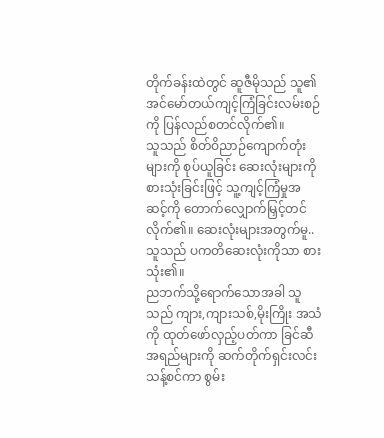တိုက်ခန်းထဲတွင် ဆူဇီမိုသည် သူ၏ အင်မော်တယ်ကျင့်ကြံခြင်းလမ်းစဉ်ကို ပြန်လည်စတင်လိုက်၏။
သူသည် စိတ်ဝိညာဉ်ကျောက်တုံးများကို စုပ်ယူခြင်း ဆေးလုံးများကို စားသုံးခြင်းဖြင့် သူ့ကျင့်ကြံမှုအဆင့်ကို တောက်လျှောက်မြှင့်တင်လိုက်၏။ ဆေးလုံးများအတွက်မူ.. သူသည် ပကတိဆေးလုံးကိုသာ စားသုံး၏။
ညဘက်သို့ရောက်သောအခါ သူသည် ကျား,ကျားသစ်,မိုးကြိုး အသံကို ထုတ်ဖော်လှည့်ပတ်ကာ ခြင်ဆီအရည်များကို ဆက်တိုက်ရှင်းလင်းသန့်စင်ကာ စွမ်း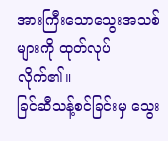အားကြီးသောသွေးအသစ်များကို ထုတ်လုပ်လိုက်၏။
ခြင်ဆီသန့်စင်ခြင်းမှ သွေး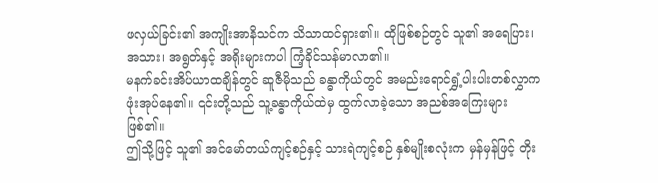ဖလှယ်ခြင်း၏ အကျိုးအာနိသင်က သိသာထင်ရှား၏။ ထိုဖြစ်စဉ်တွင် သူ၏ အရေပြား၊ အသား၊ အရွတ်နှင့် အရိုးများကပါ ကြံ့ခိုင်သန်မာလာ၏။
မနက်ခင်းအိပ်ယာထချိန်တွင် ဆူဇီမိုသည် ခန္ဓာကိုယ်တွင် အမည်းရောင်ရွှံ့ပါးပါးတစ်လွှာက ဖုံးအုပ်နေ၏။ ၎င်းတို့သည် သူ့ခန္ဓာကိုယ်ထဲမှ ထွက်လာခဲ့သော အညစ်အကြေးများ ဖြစ်၏။
ဤသို့ဖြင့် သူ၏ အင်မော်တယ်ကျင့်စဉ်နှင့် သားရဲကျင့်စဉ် နှစ်မျိုးစလုံးက မှန်မှန်ဖြင့် တိုး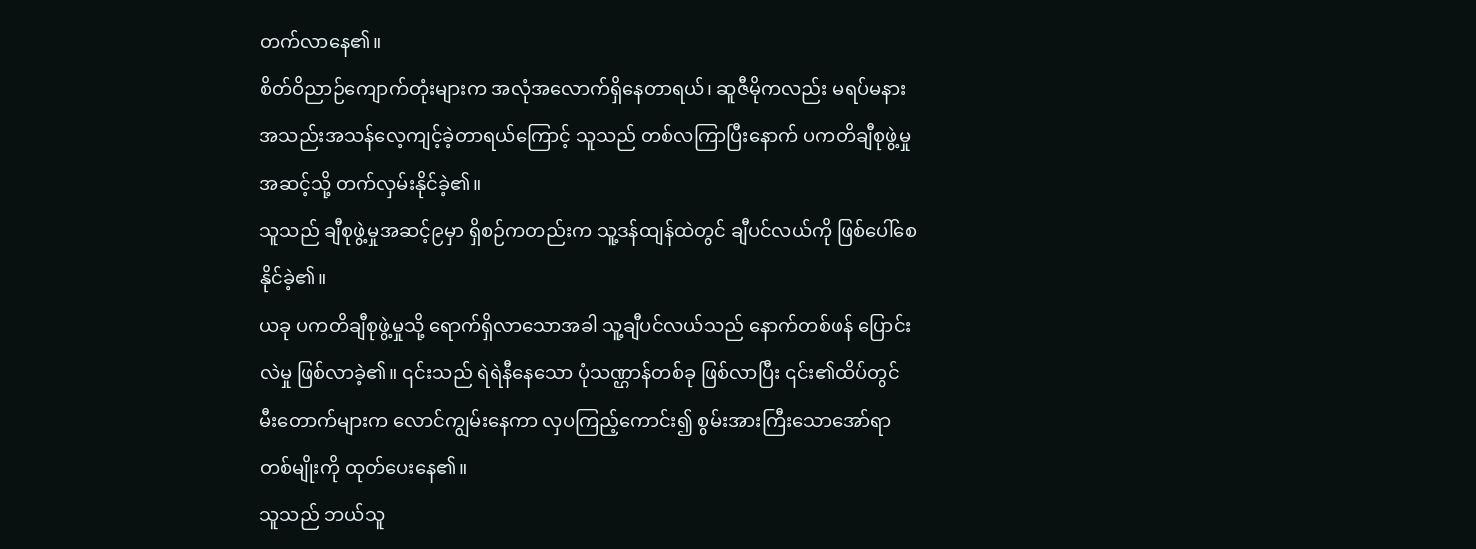တက်လာနေ၏။
စိတ်ဝိညာဉ်ကျောက်တုံးများက အလုံအလောက်ရှိနေတာရယ်၊ ဆူဇီမိုကလည်း မရပ်မနား အသည်းအသန်လေ့ကျင့်ခဲ့တာရယ်ကြောင့် သူသည် တစ်လကြာပြီးနောက် ပကတိချီစုဖွဲ့မှုအဆင့်သို့ တက်လှမ်းနိုင်ခဲ့၏။
သူသည် ချီစုဖွဲ့မှုအဆင့်၉မှာ ရှိစဉ်ကတည်းက သူ့ဒန်ထျန်ထဲတွင် ချီပင်လယ်ကို ဖြစ်ပေါ်စေနိုင်ခဲ့၏။
ယခု ပကတိချီစုဖွဲ့မှုသို့ ရောက်ရှိလာသောအခါ သူ့ချီပင်လယ်သည် နောက်တစ်ဖန် ပြောင်းလဲမှု ဖြစ်လာခဲ့၏။ ၎င်းသည် ရဲရဲနီနေသော ပုံသဏ္ဌာန်တစ်ခု ဖြစ်လာပြီး ၎င်း၏ထိပ်တွင် မီးတောက်များက လောင်ကျွမ်းနေကာ လှပကြည့်ကောင်း၍ စွမ်းအားကြီးသောအော်ရာတစ်မျိုးကို ထုတ်ပေးနေ၏။
သူသည် ဘယ်သူ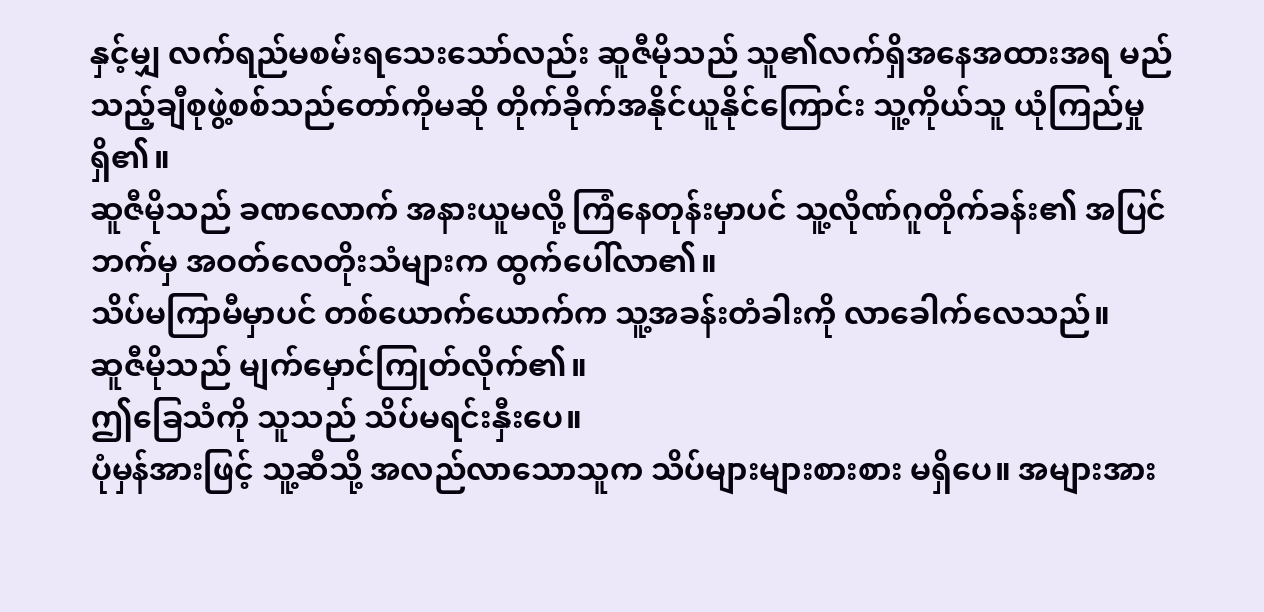နှင့်မျှ လက်ရည်မစမ်းရသေးသော်လည်း ဆူဇီမိုသည် သူ၏လက်ရှိအနေအထားအရ မည်သည့်ချီစုဖွဲ့စစ်သည်တော်ကိုမဆို တိုက်ခိုက်အနိုင်ယူနိုင်ကြောင်း သူ့ကိုယ်သူ ယုံကြည်မှုရှိ၏။
ဆူဇီမိုသည် ခဏလောက် အနားယူမလို့ ကြံနေတုန်းမှာပင် သူ့လိုဏ်ဂူတိုက်ခန်း၏ အပြင်ဘက်မှ အဝတ်လေတိုးသံများက ထွက်ပေါ်လာ၏။
သိပ်မကြာမီမှာပင် တစ်ယောက်ယောက်က သူ့အခန်းတံခါးကို လာခေါက်လေသည်။
ဆူဇီမိုသည် မျက်မှောင်ကြုတ်လိုက်၏။
ဤခြေသံကို သူသည် သိပ်မရင်းနှီးပေ။
ပုံမှန်အားဖြင့် သူ့ဆီသို့ အလည်လာသောသူက သိပ်များများစားစား မရှိပေ။ အများအား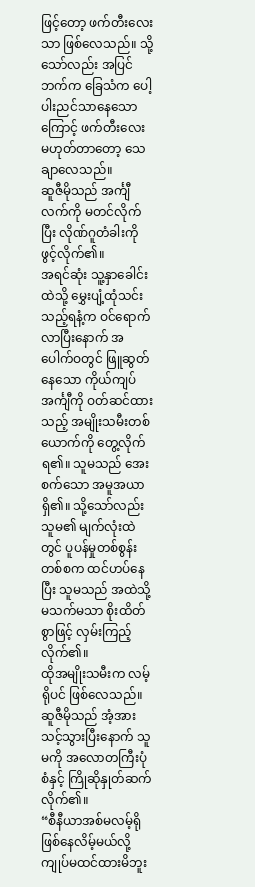ဖြင့်တော့ ဖက်တီးလေးသာ ဖြစ်လေသည်။ သို့သော်လည်း အပြင်ဘက်က ခြေသံက ပေါ့ပါးညင်သာနေသောကြောင့် ဖက်တီးလေး မဟုတ်တာတော့ သေချာလေသည်။
ဆူဇီမိုသည် အင်္ကျီလက်ကို မတင်လိုက်ပြီး လိုဏ်ဂူတံခါးကို ဖွင့်လိုက်၏။
အရင်ဆုံး သူ့နှာခေါင်းထဲသို့ မွှေးပျံ့ထုံသင်းသည့်ရနံ့က ဝင်ရောက်လာပြီးနောက် အပေါက်ဝတွင် ဖြူဆွတ်နေသော ကိုယ်ကျပ်အင်္ကျီကို ဝတ်ဆင်ထားသည့် အမျိုးသမီးတစ်ယောက်ကို တွေ့လိုက်ရ၏။ သူမသည် အေးစက်သော အမူအယာရှိ၏။ သို့သော်လည်း သူမ၏ မျက်လုံးထဲတွင် ပူပန်မှုတစ်စွန်းတစ်စက ထင်ဟပ်နေပြီး သူမသည် အထဲသို့ မသက်မသာ စိုးထိတ်စွာဖြင့် လှမ်းကြည့်လိုက်၏။
ထိုအမျိုးသမီးက လမ့်ရိုပင် ဖြစ်လေသည်။
ဆူဇီမိုသည် အံ့အားသင့်သွားပြီးနောက် သူမကို အလောတကြီးပုံစံနှင့် ကြိုဆိုနှုတ်ဆက်လိုက်၏။
“စီနီယာအစ်မလမ့်ရို ဖြစ်နေလိမ့်မယ်လို့ ကျုပ်မထင်ထားမိဘူး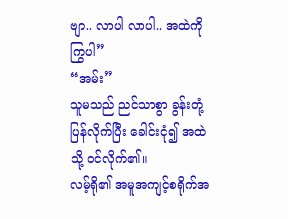ဗျာ.. လာပါ လာပါ.. အထဲကို ကြွပါ”
“အမ်း”
သူမသည် ညင်သာစွာ ခွန်းတုံ့ပြန်လိုက်ပြီး ခေါင်းငုံ၍ အထဲသို့ ဝင်လိုက်၏။
လမ့်ရို၏ အမူအကျင့်စရိုက်အ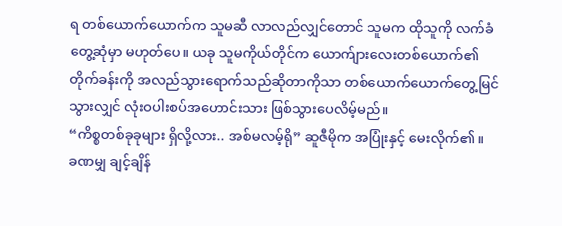ရ တစ်ယောက်ယောက်က သူမဆီ လာလည်လျှင်တောင် သူမက ထိုသူကို လက်ခံတွေ့ဆုံမှာ မဟုတ်ပေ။ ယခု သူမကိုယ်တိုင်က ယောက်ျားလေးတစ်ယောက်၏ တိုက်ခန်းကို အလည်သွားရောက်သည်ဆိုတာကိုသာ တစ်ယောက်ယောက်တွေ့မြင်သွားလျှင် လုံးဝပါးစပ်အဟောင်းသား ဖြစ်သွားပေလိမ့်မည်။
“ကိစ္စတစ်ခုခုများ ရှိလို့လား.. အစ်မလမ့်ရို” ဆူဇီမိုက အပြုံးနှင့် မေးလိုက်၏။
ခဏမျှ ချင့်ချိန်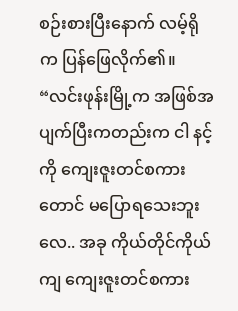စဉ်းစားပြီးနောက် လမ့်ရိုက ပြန်ဖြေလိုက်၏။
“လင်းဖုန်းမြို့က အဖြစ်အပျက်ပြီးကတည်းက ငါ နင့်ကို ကျေးဇူးတင်စကားတောင် မပြောရသေးဘူးလေ.. အခု ကိုယ်တိုင်ကိုယ်ကျ ကျေးဇူးတင်စကား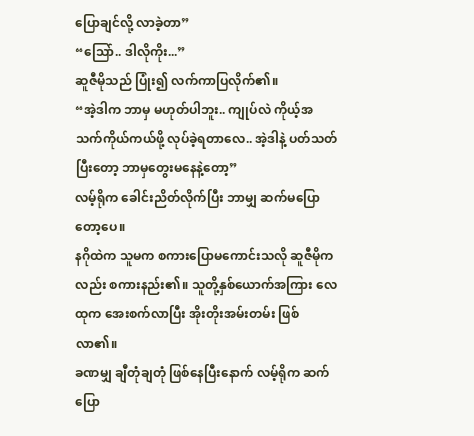ပြောချင်လို့ လာခဲ့တာ”
“သြော်.. ဒါလိုကိုး...”
ဆူဇီမိုသည် ပြုံး၍ လက်ကာပြလိုက်၏။
“အဲ့ဒါက ဘာမှ မဟုတ်ပါဘူး.. ကျုပ်လဲ ကိုယ့်အသက်ကိုယ်ကယ်ဖို့ လုပ်ခဲ့ရတာလေ.. အဲ့ဒါနဲ့ ပတ်သတ်ပြီးတော့ ဘာမှတွေးမနေနဲ့တော့”
လမ့်ရိုက ခေါင်းညိတ်လိုက်ပြီး ဘာမျှ ဆက်မပြောတော့ပေ။
နဂိုထဲက သူမက စကားပြောမကောင်းသလို ဆူဇီမိုကလည်း စကားနည်း၏။ သူတို့နှစ်ယောက်အကြား လေထုက အေးစက်လာပြီး အိုးတိုးအမ်းတမ်း ဖြစ်လာ၏။
ခဏမျှ ချီတုံချတုံ ဖြစ်နေပြီးနောက် လမ့်ရိုက ဆက်ပြော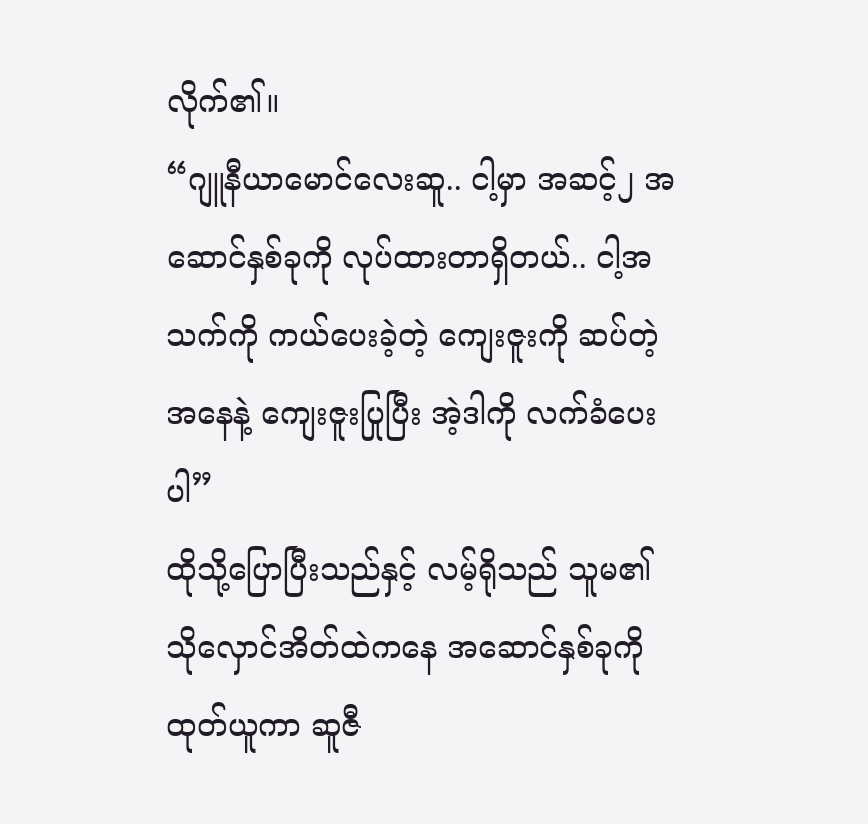လိုက်၏။
“ဂျူနီယာမောင်လေးဆူ.. ငါ့မှာ အဆင့်၂ အဆောင်နှစ်ခုကို လုပ်ထားတာရှိတယ်.. ငါ့အသက်ကို ကယ်ပေးခဲ့တဲ့ ကျေးဇူးကို ဆပ်တဲ့အနေနဲ့ ကျေးဇူးပြုပြီး အဲ့ဒါကို လက်ခံပေးပါ”
ထိုသို့ပြောပြီးသည်နှင့် လမ့်ရိုသည် သူမ၏ သိုလှောင်အိတ်ထဲကနေ အဆောင်နှစ်ခုကို ထုတ်ယူကာ ဆူဇီ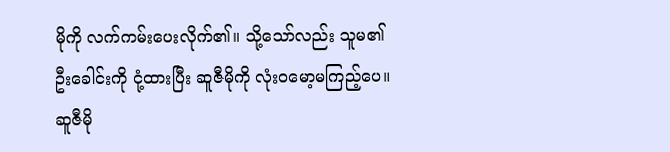မိုကို လက်ကမ်းပေးလိုက်၏။ သို့သော်လည်း သူမ၏ ဦးခေါင်းကို ငုံ့ထားပြီး ဆူဇီမိုကို လုံးဝမော့မကြည့်ပေ။
ဆူဇီမို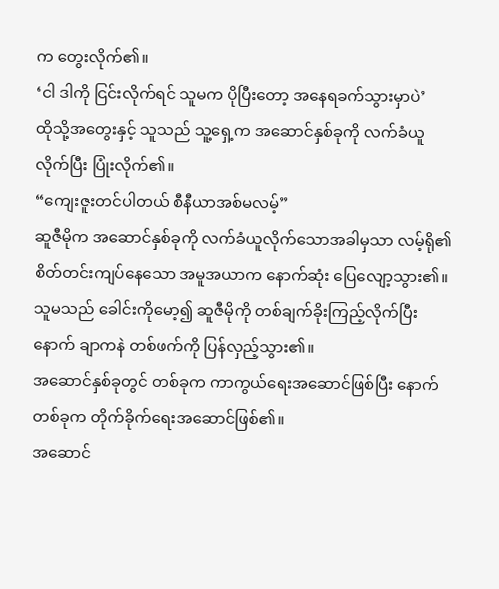က တွေးလိုက်၏။
‘ငါ ဒါကို ငြင်းလိုက်ရင် သူမက ပိုပြီးတော့ အနေရခက်သွားမှာပဲ’
ထိုသို့အတွေးနှင့် သူသည် သူ့ရှေ့က အဆောင်နှစ်ခုကို လက်ခံယူလိုက်ပြီး ပြုံးလိုက်၏။
“ကျေးဇူးတင်ပါတယ် စီနီယာအစ်မလမ့်”
ဆူဇီမိုက အဆောင်နှစ်ခုကို လက်ခံယူလိုက်သောအခါမှသာ လမ့်ရို၏ စိတ်တင်းကျပ်နေသော အမူအယာက နောက်ဆုံး ပြေလျော့သွား၏။ သူမသည် ခေါင်းကိုမော့၍ ဆူဇီမိုကို တစ်ချက်ခိုးကြည့်လိုက်ပြီးနောက် ချာကနဲ တစ်ဖက်ကို ပြန်လှည့်သွား၏။
အဆောင်နှစ်ခုတွင် တစ်ခုက ကာကွယ်ရေးအဆောင်ဖြစ်ပြီး နောက်တစ်ခုက တိုက်ခိုက်ရေးအဆောင်ဖြစ်၏။
အဆောင်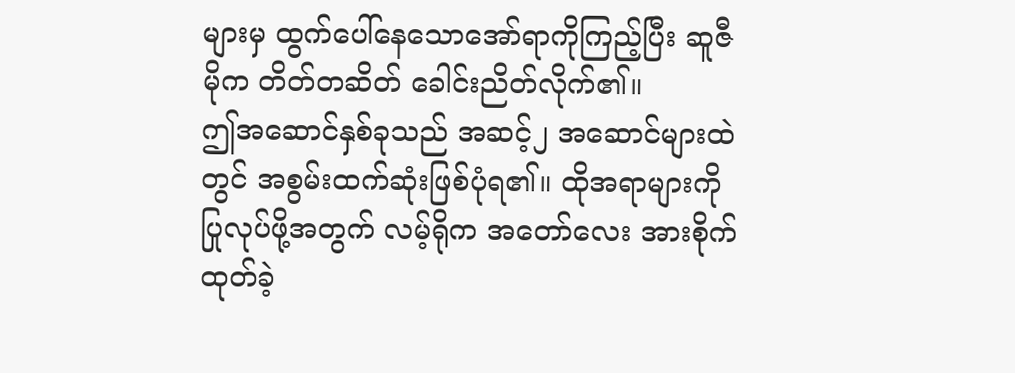များမှ ထွက်ပေါ်နေသောအော်ရာကိုကြည့်ပြီး ဆူဇီမိုက တိတ်တဆိတ် ခေါင်းညိတ်လိုက်၏။
ဤအဆောင်နှစ်ခုသည် အဆင့်၂ အဆောင်များထဲတွင် အစွမ်းထက်ဆုံးဖြစ်ပုံရ၏။ ထိုအရာများကို ပြုလုပ်ဖို့အတွက် လမ့်ရိုက အတော်လေး အားစိုက်ထုတ်ခဲ့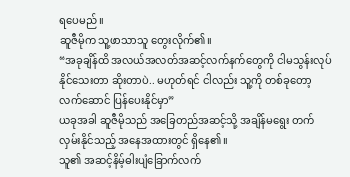ရပေမည်။
ဆူဇီမိုက သူ့ဖာသာသူ တွေးလိုက်၏။
“အခုချိန်ထိ အလယ်အလတ်အဆင့်လက်နက်တွေကို ငါမသွန်းလုပ်နိုင်သေးတာ ဆိုးတာပဲ.. မဟုတ်ရင် ငါလည်း သူ့ကို တစ်ခုတော့ လက်ဆောင် ပြန်ပေးနိုင်မှာ”
ယခုအခါ ဆူဇီမိုသည် အခြေတည်အဆင့်သို့ အချိန်မရွေး တက်လှမ်းနိုင်သည့် အနေအထားတွင် ရှိနေ၏။
သူ၏ အဆင့်နိမ့်ဓါးပျံခြောက်လက်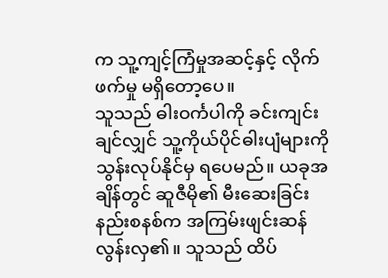က သူ့ကျင့်ကြံမှုအဆင့်နှင့် လိုက်ဖက်မှု မရှိတော့ပေ။
သူသည် ဓါးဝင်္ကပါကို ခင်းကျင်းချင်လျှင် သူ့ကိုယ်ပိုင်ဓါးပျံများကို သွန်းလုပ်နိုင်မှ ရပေမည်။ ယခုအချိန်တွင် ဆူဇီမို၏ မီးဆေးခြင်းနည်းစနစ်က အကြမ်းဖျင်းဆန်လွန်းလှ၏။ သူသည် ထိပ်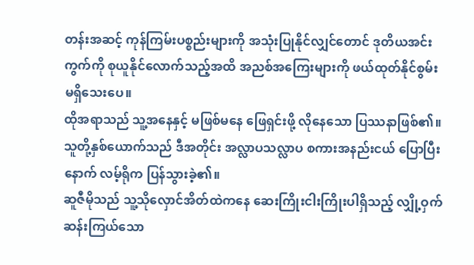တန်းအဆင့် ကုန်ကြမ်းပစ္စည်းများကို အသုံးပြုနိုင်လျှင်တောင် ဒုတိယအင်းကွက်ကို စုယူနိုင်လောက်သည့်အထိ အညစ်အကြေးများကို ဖယ်ထုတ်နိုင်စွမ်း မရှိသေးပေ။
ထိုအရာသည် သူ့အနေနှင့် မဖြစ်မနေ ဖြေရှင်းဖို့ လိုနေသော ပြဿနာဖြစ်၏။
သူတို့နှစ်ယောက်သည် ဒီအတိုင်း အလ္လာပသလ္လာပ စကားအနည်းငယ် ပြောပြီးနောက် လမ့်ရိုက ပြန်သွားခဲ့၏။
ဆူဇီမိုသည် သူ့သိုလှောင်အိတ်ထဲကနေ ဆေးကြိုးငါးကြိုးပါရှိသည့် လျှို့ဝှက်ဆန်းကြယ်သော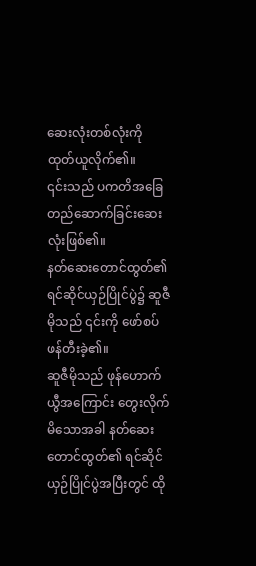ဆေးလုံးတစ်လုံးကို ထုတ်ယူလိုက်၏။
၎င်းသည် ပကတိအခြေတည်ဆောက်ခြင်းဆေးလုံးဖြစ်၏။
နတ်ဆေးတောင်ထွတ်၏ ရင်ဆိုင်ယှဉ်ပြိုင်ပွဲ၌ ဆူဇီမိုသည် ၎င်းကို ဖော်စပ်ဖန်တီးခဲ့၏။
ဆူဇီမိုသည် ဖုန်ဟောက်ယွီအကြောင်း တွေးလိုက်မိသောအခါ နတ်ဆေးတောင်ထွတ်၏ ရင်ဆိုင်ယှဉ်ပြိုင်ပွဲအပြီးတွင် ထို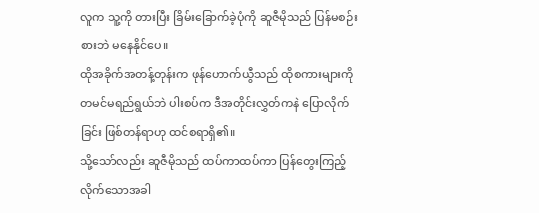လူက သူ့ကို တားပြီး ခြိမ်းခြောက်ခဲ့ပုံကို ဆူဇီမိုသည် ပြန်မစဉ်းစားဘဲ မနေနိုင်ပေ။
ထိုအခိုက်အတန့်တုန်းက ဖုန်ဟောက်ယွီသည် ထိုစကားများကို တမင်မရည်ရွယ်ဘဲ ပါးစပ်က ဒီအတိုင်းလွှတ်ကနဲ ပြောလိုက်ခြင်း ဖြစ်တန်ရာဟု ထင်စရာရှိ၏။
သို့သော်လည်း ဆူဇီမိုသည် ထပ်ကာထပ်ကာ ပြန်တွေးကြည့်လိုက်သောအခါ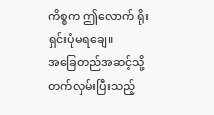ကိစ္စက ဤလောက် ရိုးရှင်းပုံမရချေ။
အခြေတည်အဆင့်သို့ တက်လှမ်းပြီးသည့်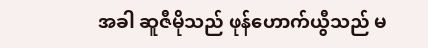အခါ ဆူဇီမိုသည် ဖုန်ဟောက်ယွီသည် မ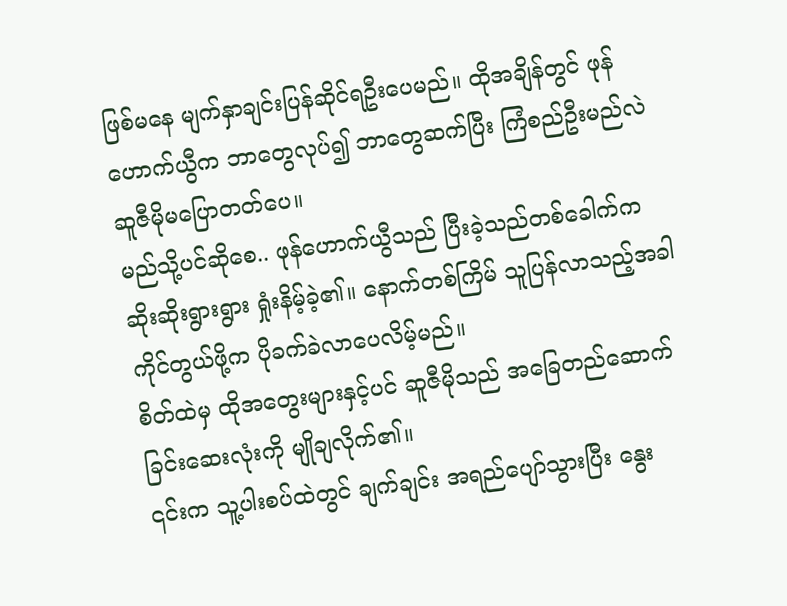ဖြစ်မနေ မျက်နှာချင်းပြန်ဆိုင်ရဦးပေမည်။ ထိုအချိန်တွင် ဖုန်ဟောက်ယွီက ဘာတွေလုပ်၍ ဘာတွေဆက်ပြီး ကြံစည်ဦးမည်လဲ ဆူဇီမိုမပြောတတ်ပေ။
မည်သို့ပင်ဆိုစေ.. ဖုန်ဟောက်ယွီသည် ပြီးခဲ့သည်တစ်ခေါက်က ဆိုးဆိုးရွားရွား ရှုံးနိမ့်ခဲ့၏။ နောက်တစ်ကြိမ် သူပြန်လာသည့်အခါ ကိုင်တွယ်ဖို့က ပိုခက်ခဲလာပေလိမ့်မည်။
စိတ်ထဲမှ ထိုအတွေးများနှင့်ပင် ဆူဇီမိုသည် အခြေတည်ဆောက်ခြင်းဆေးလုံးကို မျိုချလိုက်၏။
၎င်းက သူ့ပါးစပ်ထဲတွင် ချက်ချင်း အရည်ပျော်သွားပြီး နွေး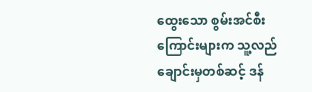ထွေးသော စွမ်းအင်စီးကြောင်းများက သူ့လည်ချောင်းမှတစ်ဆင့် ဒန်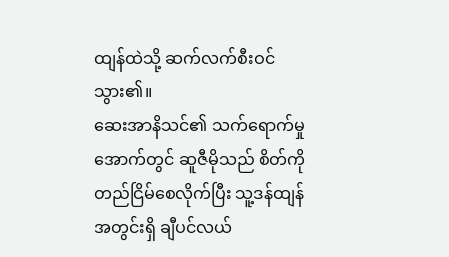ထျန်ထဲသို့ ဆက်လက်စီးဝင်သွား၏။
ဆေးအာနိသင်၏ သက်ရောက်မှုအောက်တွင် ဆူဇီမိုသည် စိတ်ကို တည်ငြိမ်စေလိုက်ပြီး သူ့ဒန်ထျန်အတွင်းရှိ ချီပင်လယ်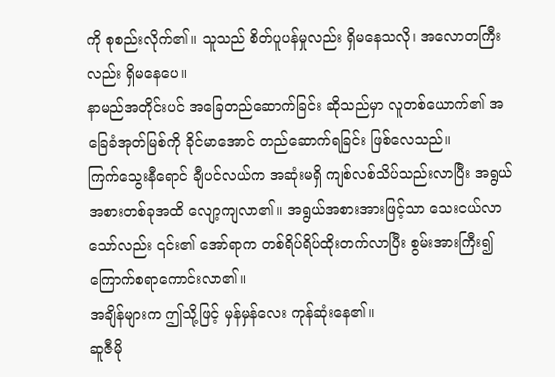ကို စုစည်းလိုက်၏။ သူသည် စိတ်ပူပန်မှုလည်း ရှိမနေသလို၊ အလောတကြီးလည်း ရှိမနေပေ။
နာမည်အတိုင်းပင် အခြေတည်ဆောက်ခြင်း ဆိုသည်မှာ လူတစ်ယောက်၏ အခြေခံအုတ်မြစ်ကို ခိုင်မာအောင် တည်ဆောက်ရခြင်း ဖြစ်လေသည်။
ကြက်သွေးနီရောင် ချီပင်လယ်က အဆုံးမရှိ ကျစ်လစ်သိပ်သည်းလာပြီး အရွယ်အစားတစ်ခုအထိ လျော့ကျလာ၏။ အရွယ်အစားအားဖြင့်သာ သေးငယ်လာသော်လည်း ၎င်း၏ အော်ရာက တစ်ရိပ်ရိပ်ထိုးတက်လာပြီး စွမ်းအားကြီး၍ ကြောက်စရာကောင်းလာ၏။
အချိန်များက ဤသို့ဖြင့် မှန်မှန်လေး ကုန်ဆုံးနေ၏။
ဆူဇီမို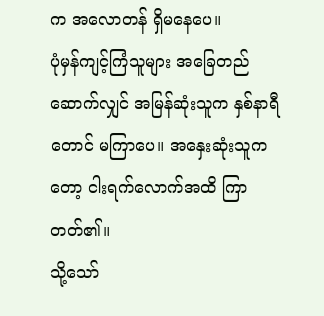က အလောတန် ရှိမနေပေ။
ပုံမှန်ကျင့်ကြံသူများ အခြေတည်ဆောက်လျှင် အမြန်ဆုံးသူက နှစ်နာရီတောင် မကြာပေ။ အနှေးဆုံးသူကတော့ ငါးရက်လောက်အထိ ကြာတတ်၏။
သို့သော်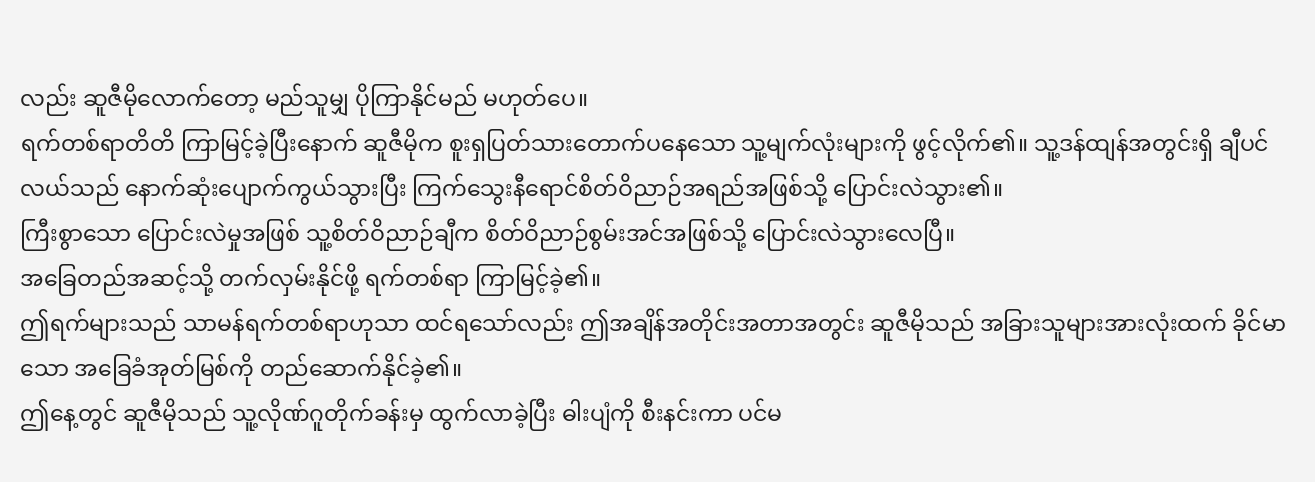လည်း ဆူဇီမိုလောက်တော့ မည်သူမျှ ပိုကြာနိုင်မည် မဟုတ်ပေ။
ရက်တစ်ရာတိတိ ကြာမြင့်ခဲ့ပြီးနောက် ဆူဇီမိုက စူးရှပြတ်သားတောက်ပနေသော သူ့မျက်လုံးများကို ဖွင့်လိုက်၏။ သူ့ဒန်ထျန်အတွင်းရှိ ချီပင်လယ်သည် နောက်ဆုံးပျောက်ကွယ်သွားပြီး ကြက်သွေးနီရောင်စိတ်ဝိညာဉ်အရည်အဖြစ်သို့ ပြောင်းလဲသွား၏။
ကြီးစွာသော ပြောင်းလဲမှုအဖြစ် သူ့စိတ်ဝိညာဉ်ချီက စိတ်ဝိညာဉ်စွမ်းအင်အဖြစ်သို့ ပြောင်းလဲသွားလေပြီ။
အခြေတည်အဆင့်သို့ တက်လှမ်းနိုင်ဖို့ ရက်တစ်ရာ ကြာမြင့်ခဲ့၏။
ဤရက်များသည် သာမန်ရက်တစ်ရာဟုသာ ထင်ရသော်လည်း ဤအချိန်အတိုင်းအတာအတွင်း ဆူဇီမိုသည် အခြားသူများအားလုံးထက် ခိုင်မာသော အခြေခံအုတ်မြစ်ကို တည်ဆောက်နိုင်ခဲ့၏။
ဤနေ့တွင် ဆူဇီမိုသည် သူ့လိုဏ်ဂူတိုက်ခန်းမှ ထွက်လာခဲ့ပြီး ဓါးပျံကို စီးနင်းကာ ပင်မ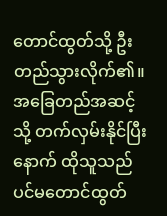တောင်ထွတ်သို့ ဦးတည်သွားလိုက်၏။
အခြေတည်အဆင့်သို့ တက်လှမ်းနိုင်ပြီးနောက် ထိုသူသည် ပင်မတောင်ထွတ်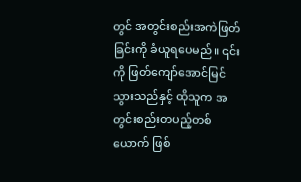တွင် အတွင်းစည်းအကဲဖြတ်ခြင်းကို ခံယူရပေမည်။ ၎င်းကို ဖြတ်ကျော်အောင်မြင်သွားသည်နှင့် ထိုသူက အတွင်းစည်းတပည့်တစ်ယောက် ဖြစ်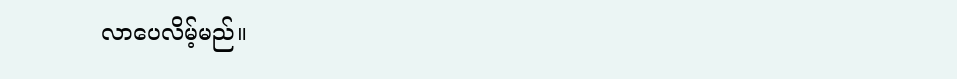လာပေလိမ့်မည်။